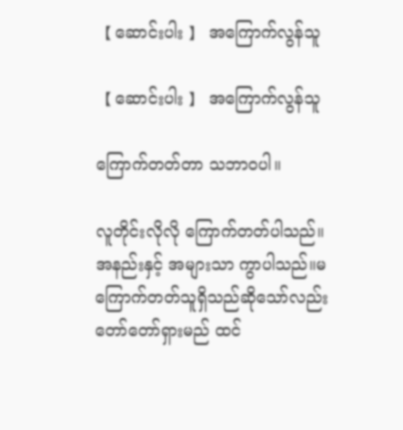【 ဆောင်းပါး 】 အကြောက်လွန်သူ

【 ဆောင်းပါး 】 အကြောက်လွန်သူ

ကြောက်တတ်တာ သဘာဝပါ။

လူတိုင်းလိုလို ကြောက်တတ်ပါသည်။အနည်းနှင့် အများသာ ကွာပါသည်။မကြောက်တတ်သူရှိသည်ဆိုသော်လည်း တော်တော်ရှားမည် ထင်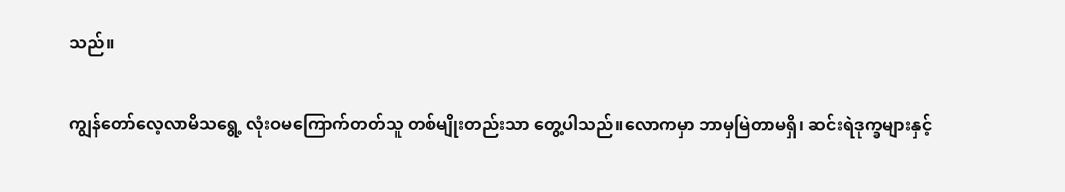သည်။

ကျွန်တော်လေ့လာမိသရွေ့ လုံးဝမကြောက်တတ်သူ တစ်မျိုးတည်းသာ တွေ့ပါသည်။လောကမှာ ဘာမှမြဲတာမရှိ၊ ဆင်းရဲဒုက္ခများနှင့်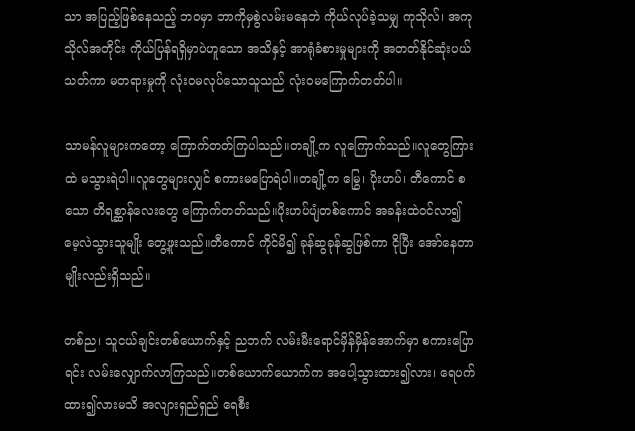သာ အပြည့်ဖြစ်နေသည့် ဘဝမှာ ဘာကိုမှစွဲလမ်းမနေဘဲ ကိုယ်လုပ်ခဲ့သမျှ ကုသိုလ်၊ အကုသိုလ်အတိုင်း ကိုယ်ပြန်ရရှိမှာပဲဟူသော အသိနှင့် အာရုံခံစားမှုများကို အတတ်နိုင်ဆုံးပယ်သတ်ကာ မတရားမှုကို လုံးဝမလုပ်သောသူသည် လုံးဝမကြောက်တတ်ပါ။

သာမန်လူများကတော့ ကြောက်တတ်ကြပါသည်။တချို့က လူကြောက်သည်။လူတွေကြားထဲ မသွားရဲပါ။လူတွေများလျှင် စကားမပြောရဲပါ။တချို့က မြွေ၊ ပိုးဟပ်၊ တီကောင် စသော တိရစ္ဆာန်လေးတွေ ကြောက်တတ်သည်။ပိုးဟပ်ပျံတစ်ကောင် အခန်းထဲဝင်လာ၍ မေ့လဲသွားသူမျိုး တွေ့ဖူးသည်။တီကောင် ကိုင်မိ၍ ခုန်ဆွခုန်ဆွဖြစ်ကာ ငိုပြီး အော်နေတာမျိုးလည်းရှိသည်။

တစ်ည၊ သူငယ်ချင်းတစ်ယောက်နှင့် ညဘက် လမ်းမီးရောင်မှိန်မှိန်အောက်မှာ စကားပြောရင်း လမ်းလျှောက်လာကြသည်။တစ်ယောက်ယောက်က အပေါ့သွားထား၍လား၊ ရေပက်ထား၍လားမသိ အလျားရှည်ရှည် ရေစီး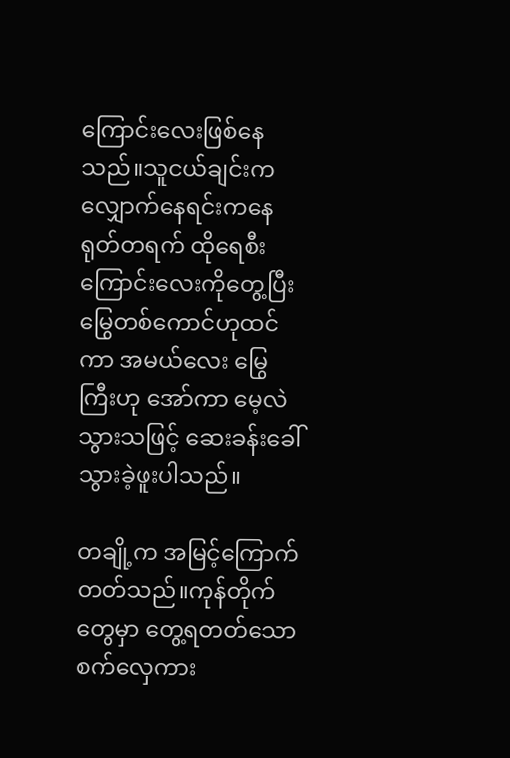ကြောင်းလေးဖြစ်နေသည်။သူငယ်ချင်းက လျှောက်နေရင်းကနေ ရုတ်တရက် ထိုရေစီးကြောင်းလေးကိုတွေ့ပြီး မြွေတစ်ကောင်ဟုထင်ကာ အမယ်လေး မြွေကြီးဟု အော်ကာ မေ့လဲသွားသဖြင့် ဆေးခန်းခေါ်သွားခဲ့ဖူးပါသည်။

တချို့က အမြင့်ကြောက်တတ်သည်။ကုန်တိုက်တွေမှာ တွေ့ရတတ်သော စက်လှေကား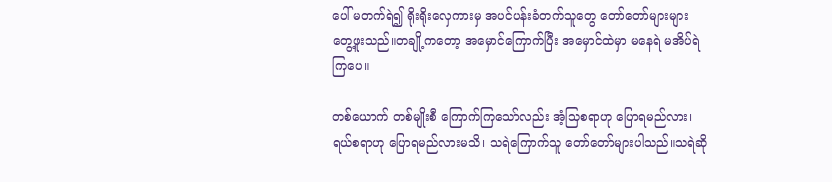ပေါ် မတက်ရဲ၍ ရိုးရိုးလှေကားမှ အပင်ပန်းခံတက်သူတွေ တော်တော်များများ တွေ့ဖူးသည်။တချို့ကတော့ အမှောင်ကြောက်ပြီး အမှောင်ထဲမှာ မနေရဲ မအိပ်ရဲကြပေ။

တစ်ယောက် တစ်မျိုးစီ ကြောက်ကြသော်လည်း အံ့သြစရာဟု ပြောရမည်လား၊ ရယ်စရာဟု ပြောရမည်လားမသိ၊ သရဲကြောက်သူ တော်တော်များပါသည်။သရဲဆို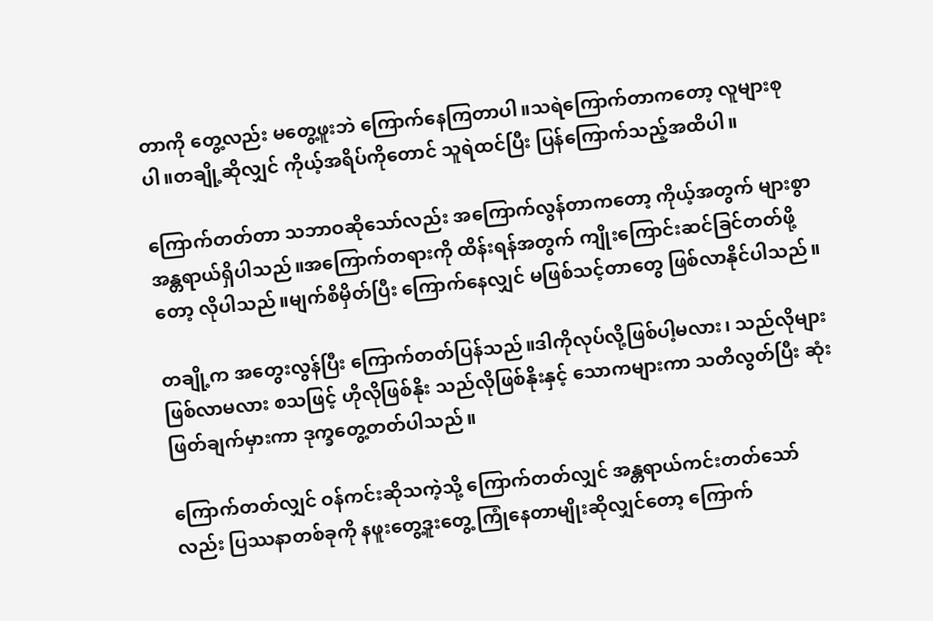တာကို တွေ့လည်း မတွေ့ဖူးဘဲ ကြောက်နေကြတာပါ။သရဲကြောက်တာကတော့ လူများစုပါ။တချို့ဆိုလျှင် ကိုယ့်အရိပ်ကိုတောင် သူရဲထင်ပြီး ပြန်ကြောက်သည့်အထိပါ။

ကြောက်တတ်တာ သဘာဝဆိုသော်လည်း အကြောက်လွန်တာကတော့ ကိုယ့်အတွက် များစွာအန္တရာယ်ရှိပါသည်။အကြောက်တရားကို ထိန်းရန်အတွက် ကျိုးကြောင်းဆင်ခြင်တတ်ဖို့တော့ လိုပါသည်။မျက်စိမှိတ်ပြီး ကြောက်နေလျှင် မဖြစ်သင့်တာတွေ ဖြစ်လာနိုင်ပါသည်။

တချို့က အတွေးလွန်ပြီး ကြောက်တတ်ပြန်သည်။ဒါကိုလုပ်လို့ဖြစ်ပါ့မလား၊ သည်လိုများဖြစ်လာမလား စသဖြင့် ဟိုလိုဖြစ်နိုး သည်လိုဖြစ်နိုးနှင့် သောကများကာ သတိလွတ်ပြီး ဆုံးဖြတ်ချက်မှားကာ ဒုက္ခတွေ့တတ်ပါသည်။

ကြောက်တတ်လျှင် ဝန်ကင်းဆိုသကဲ့သို့ ကြောက်တတ်လျှင် အန္တရာယ်ကင်းတတ်သော်လည်း ပြဿနာတစ်ခုကို နဖူးတွေ့ဒူးတွေ့ ကြုံနေတာမျိုးဆိုလျှင်တော့ ကြောက်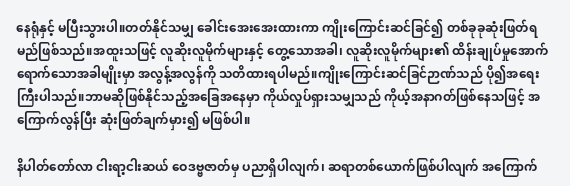နေရုံနှင့် မပြီးသွားပါ။တတ်နိုင်သမျှ ခေါင်းအေးအေးထားကာ ကျိုးကြောင်းဆင်ခြင်၍ တစ်ခုခုဆုံးဖြတ်ရမည်ဖြစ်သည်။အထူးသဖြင့် လူဆိုးလူမိုက်များနှင့် တွေ့သောအခါ၊ လူဆိုးလူမိုက်များ၏ ထိန်းချုပ်မှုအောက် ရောက်သောအခါမျိုးမှာ အလွန့်အလွန်ကို သတိထားရပါမည်။ကျိုးကြောင်းဆင်ခြင်ဉာဏ်သည် ပို၍အရေးကြီးပါသည်။ဘာမဆိုဖြစ်နိုင်သည့်အခြေအနေမှာ ကိုယ်လှုပ်ရှားသမျှသည် ကိုယ့်အနာဂတ်ဖြစ်နေသဖြင့် အကြောက်လွန်ပြီး ဆုံးဖြတ်ချက်မှား၍ မဖြစ်ပါ။

နိပါတ်တော်လာ ငါးရာ့ငါးဆယ် ဝေဒဗ္ဗဇာတ်မှ ပညာရှိပါလျက်၊ ဆရာတစ်ယောက်ဖြစ်ပါလျက် အကြောက်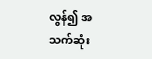လွန်၍ အသက်ဆုံး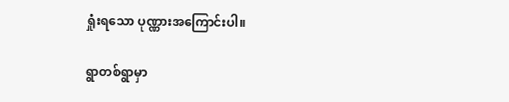ရှုံးရသော ပုဏ္ဏားအကြောင်းပါ။

ရွာတစ်ရွာမှာ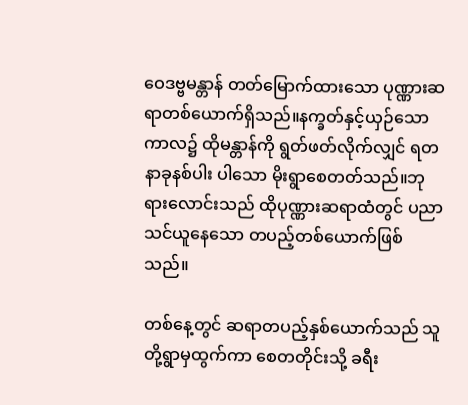ဝေဒဗ္ဗမန္တာန် တတ်မြောက်ထားသော ပုဏ္ဏားဆရာတစ်ယောက်ရှိသည်။နက္ခတ်နှင့်ယှဉ်သောကာလ၌ ထိုမန္တာန်ကို ရွတ်ဖတ်လိုက်လျှင် ရတနာခုနစ်ပါး ပါသော မိုးရွာစေတတ်သည်။ဘုရားလောင်းသည် ထိုပုဏ္ဏားဆရာထံတွင် ပညာသင်ယူနေသော တပည့်တစ်ယောက်ဖြစ်သည်။

တစ်နေ့တွင် ဆရာတပည့်နှစ်ယောက်သည် သူတို့ရွာမှထွက်ကာ စေတတိုင်းသို့ ခရီး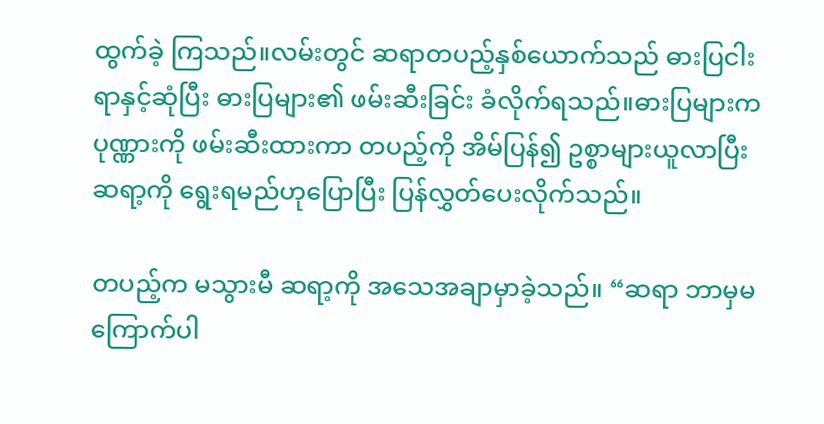ထွက်ခဲ့ ကြသည်။လမ်းတွင် ဆရာတပည့်နှစ်ယောက်သည် ဓားပြငါးရာနှင့်ဆုံပြီး ဓားပြများ၏ ဖမ်းဆီးခြင်း ခံလိုက်ရသည်။ဓားပြများက ပုဏ္ဏားကို ဖမ်းဆီးထားကာ တပည့်ကို အိမ်ပြန်၍ ဥစ္စာများယူလာပြီး ဆရာ့ကို ရွေးရမည်ဟုပြောပြီး ပြန်လွှတ်ပေးလိုက်သည်။

တပည့်က မသွားမီ ဆရာ့ကို အသေအချာမှာခဲ့သည်။ “ဆရာ ဘာမှမကြောက်ပါ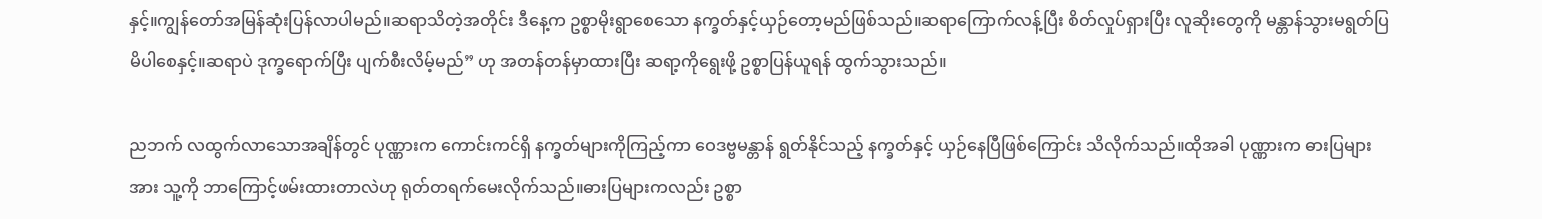နှင့်။ကျွန်တော်အမြန်ဆုံးပြန်လာပါမည်။ဆရာသိတဲ့အတိုင်း ဒီနေ့က ဥစ္စာမိုးရွာစေသော နက္ခတ်နှင့်ယှဉ်တော့မည်ဖြစ်သည်။ဆရာကြောက်လန့်ပြီး စိတ်လှုပ်ရှားပြီး လူဆိုးတွေကို မန္တာန်သွားမရွတ်ပြမိပါစေနှင့်။ဆရာပဲ ဒုက္ခရောက်ပြီး ပျက်စီးလိမ့်မည်” ဟု အတန်တန်မှာထားပြီး ဆရာ့ကိုရွေးဖို့ ဥစ္စာပြန်ယူရန် ထွက်သွားသည်။

ညဘက် လထွက်လာသောအချိန်တွင် ပုဏ္ဏားက ကောင်းကင်ရှိ နက္ခတ်များကိုကြည့်ကာ ဝေဒဗ္ဗမန္တာန် ရွတ်နိုင်သည့် နက္ခတ်နှင့် ယှဉ်နေပြီဖြစ်ကြောင်း သိလိုက်သည်။ထိုအခါ ပုဏ္ဏားက ဓားပြများအား သူ့ကို ဘာကြောင့်ဖမ်းထားတာလဲဟု ရုတ်တရက်မေးလိုက်သည်။ဓားပြများကလည်း ဥစ္စာ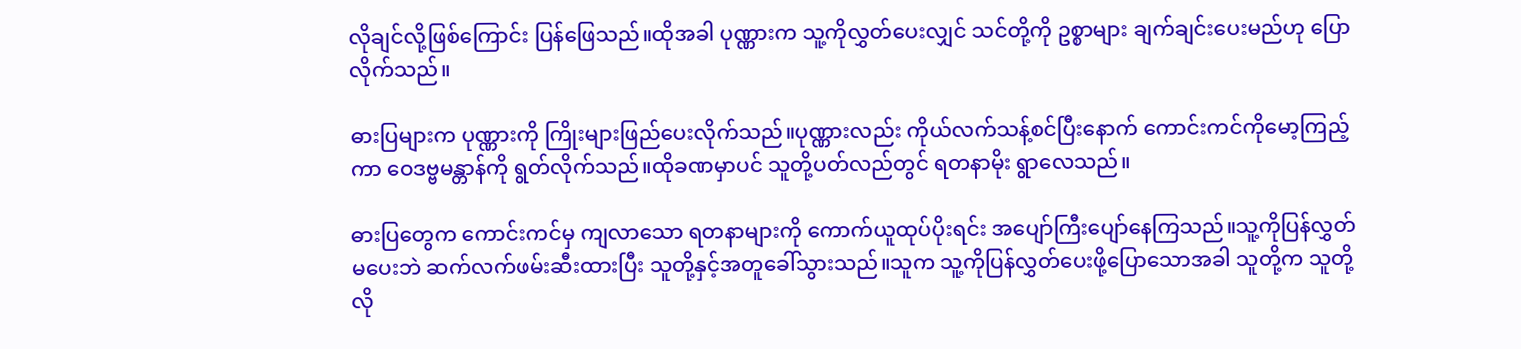လိုချင်လို့ဖြစ်ကြောင်း ပြန်ဖြေသည်။ထိုအခါ ပုဏ္ဏားက သူ့ကိုလွှတ်ပေးလျှင် သင်တို့ကို ဥစ္စာများ ချက်ချင်းပေးမည်ဟု ပြောလိုက်သည်။

ဓားပြများက ပုဏ္ဏားကို ကြိုးများဖြည်ပေးလိုက်သည်။ပုဏ္ဏားလည်း ကိုယ်လက်သန့်စင်ပြီးနောက် ကောင်းကင်ကိုမော့ကြည့်ကာ ဝေဒဗ္ဗမန္တာန်ကို ရွတ်လိုက်သည်။ထိုခဏမှာပင် သူတို့ပတ်လည်တွင် ရတနာမိုး ရွာလေသည်။

ဓားပြတွေက ကောင်းကင်မှ ကျလာသော ရတနာများကို ကောက်ယူထုပ်ပိုးရင်း အပျော်ကြီးပျော်နေကြသည်။သူ့ကိုပြန်လွှတ်မပေးဘဲ ဆက်လက်ဖမ်းဆီးထားပြီး သူတို့နှင့်အတူခေါ်သွားသည်။သူက သူ့ကိုပြန်လွှတ်ပေးဖို့ပြောသောအခါ သူတို့က သူတို့လို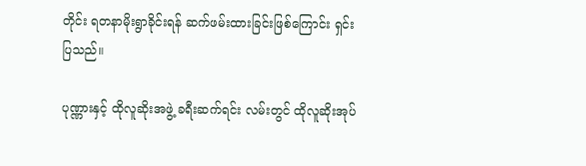တိုင်း ရတနာမိုးရွာခိုင်းရန် ဆက်ဖမ်းထားခြင်းဖြစ်ကြောင်း ရှင်းပြသည်။

ပုဏ္ဏားနှင့် ထိုလူဆိုးအဖွဲ့ ခရီးဆက်ရင်း လမ်းတွင် ထိုလူဆိုးအုပ်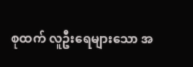စုထက် လူဦးရေများသော အ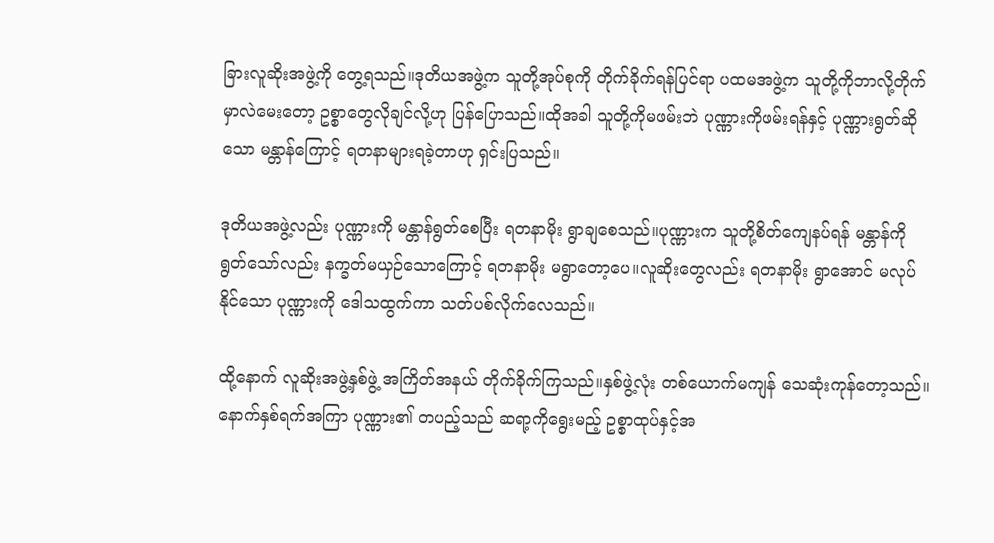ခြားလူဆိုးအဖွဲ့ကို တွေ့ရသည်။ဒုတိယအဖွဲ့က သူတို့အုပ်စုကို တိုက်ခိုက်ရန်ပြင်ရာ ပထမအဖွဲ့က သူတို့ကိုဘာလို့တိုက်မှာလဲမေးတော့ ဥစ္စာတွေလိုချင်လို့ဟု ပြန်ပြောသည်။ထိုအခါ သူတို့ကိုမဖမ်းဘဲ ပုဏ္ဏားကိုဖမ်းရန်နှင့် ပုဏ္ဏားရွတ်ဆိုသော မန္တာန်ကြောင့် ရတနာများရခဲ့တာဟု ရှင်းပြသည်။

ဒုတိယအဖွဲ့လည်း ပုဏ္ဏားကို မန္တာန်ရွတ်စေပြီး ရတနာမိုး ရွာချစေသည်။ပုဏ္ဏားက သူတို့စိတ်ကျေနပ်ရန် မန္တာန်ကိုရွတ်သော်လည်း နက္ခတ်မယှဉ်သောကြောင့် ရတနာမိုး မရွာတော့ပေ။လူဆိုးတွေလည်း ရတနာမိုး ရွာအောင် မလုပ်နိုင်သော ပုဏ္ဏားကို ဒေါသထွက်ကာ သတ်ပစ်လိုက်လေသည်။

ထို့နောက် လူဆိုးအဖွဲ့နှစ်ဖွဲ့ အကြိတ်အနယ် တိုက်ခိုက်ကြသည်။နှစ်ဖွဲ့လုံး တစ်ယောက်မကျန် သေဆုံးကုန်တော့သည်။နောက်နှစ်ရက်အကြာ ပုဏ္ဏား၏ တပည့်သည် ဆရာ့ကိုရွေးမည့် ဥစ္စာထုပ်နှင့်အ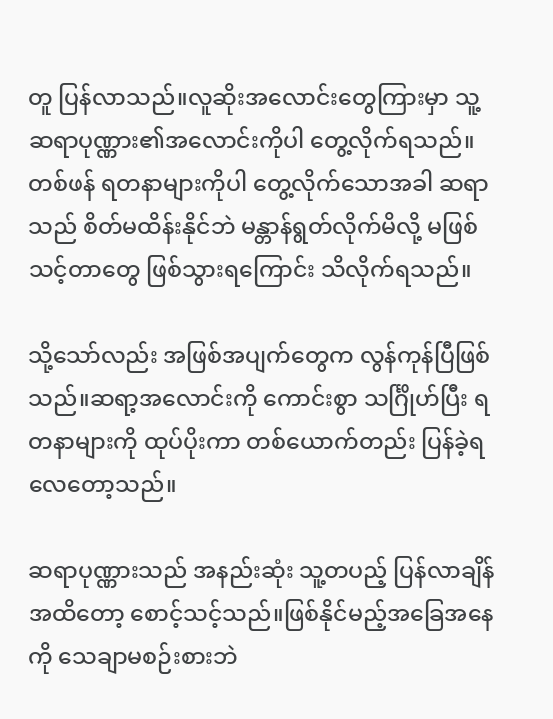တူ ပြန်လာသည်။လူဆိုးအလောင်းတွေကြားမှာ သူ့ဆရာပုဏ္ဏား၏အလောင်းကိုပါ တွေ့လိုက်ရသည်။တစ်ဖန် ရတနာများကိုပါ တွေ့လိုက်သောအခါ ဆရာသည် စိတ်မထိန်းနိုင်ဘဲ မန္တာန်ရွတ်လိုက်မိလို့ မဖြစ်သင့်တာတွေ ဖြစ်သွားရကြောင်း သိလိုက်ရသည်။

သို့သော်လည်း အဖြစ်အပျက်တွေက လွန်ကုန်ပြီဖြစ်သည်။ဆရာ့အလောင်းကို ကောင်းစွာ သင်္ဂြိုဟ်ပြီး ရတနာများကို ထုပ်ပိုးကာ တစ်ယောက်တည်း ပြန်ခဲ့ရလေတော့သည်။

ဆရာပုဏ္ဏားသည် အနည်းဆုံး သူ့တပည့် ပြန်လာချိန်အထိတော့ စောင့်သင့်သည်။ဖြစ်နိုင်မည့်အခြေအနေကို သေချာမစဉ်းစားဘဲ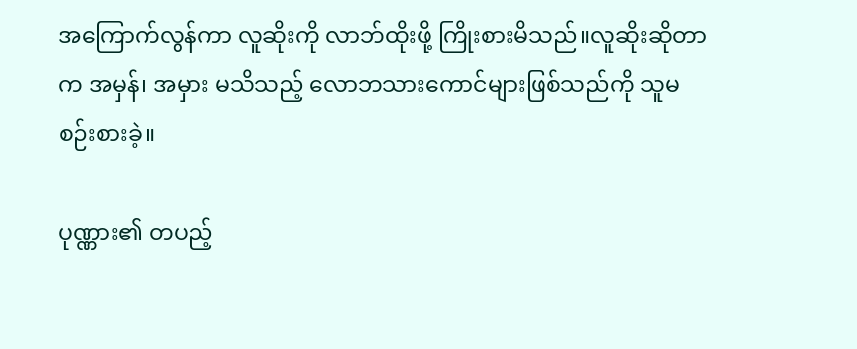အကြောက်လွန်ကာ လူဆိုးကို လာဘ်ထိုးဖို့ ကြိုးစားမိသည်။လူဆိုးဆိုတာက အမှန်၊ အမှား မသိသည့် လောဘသားကောင်များဖြစ်သည်ကို သူမစဉ်းစားခဲ့။

ပုဏ္ဏား၏ တပည့်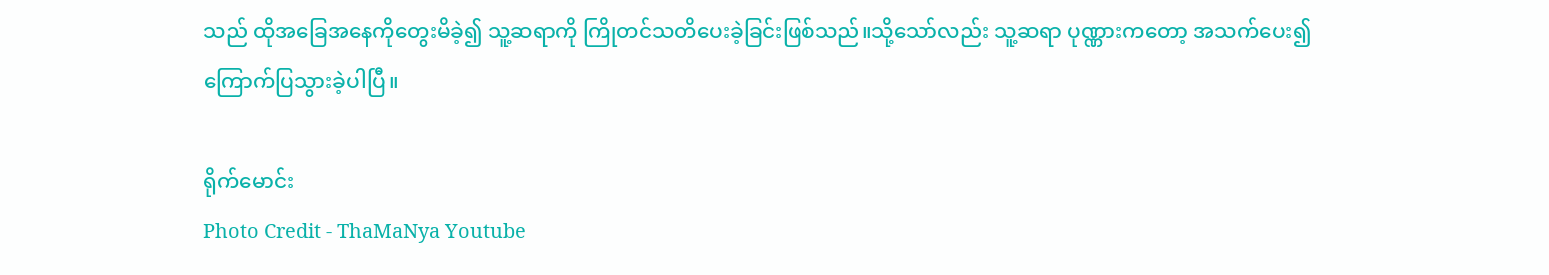သည် ထိုအခြေအနေကိုတွေးမိခဲ့၍ သူ့ဆရာကို ကြိုတင်သတိပေးခဲ့ခြင်းဖြစ်သည်။သို့သော်လည်း သူ့ဆရာ ပုဏ္ဏားကတော့ အသက်ပေး၍ ကြောက်ပြသွားခဲ့ပါပြီ။

ရိုက်မောင်း
Photo Credit - ThaMaNya Youtube